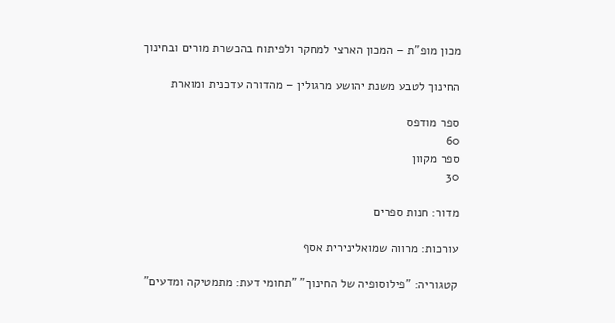מכון מופ"ת – המכון הארצי למחקר ולפיתוח בהכשרת מורים ובחינוך

החינוך לטבע משנת יהושע מרגולין – מהדורה עדכנית ומוארת

ספר מודפס
60
ספר מקוון
30

מדור: חנות ספרים

עורכות: מרווה שמואלינירית אסף

קטגוריה: "פילוסופיה של החינוך" "תחומי דעת: מתמטיקה ומדעים"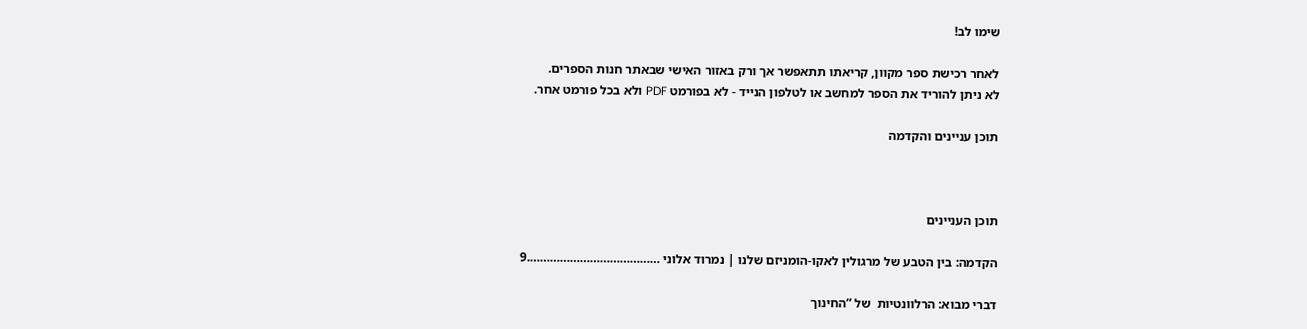שימו לב!

לאחר רכישת ספר מקוון, קריאתו תתאפשר אך ורק באזור האישי שבאתר חנות הספרים.
לא ניתן להוריד את הספר למחשב או לטלפון הנייד - לא בפורמט PDF ולא בכל פורמט אחר.

תוכן עניינים והקדמה



תוכן העניינים

הקדמה: בין הטבע של מרגולין לאקו-הומניזם שלנו | נמרוד אלוני ………………………………….9

דברי מבוא: הרלוונטיות  של ”החינוך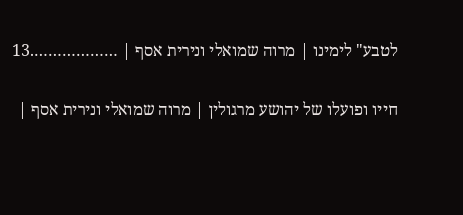לטבע" לימינו | מרוה שמואלי ונירית אסף | ……………….13

חייו ופועלו של יהושע מרגולין | מרוה שמואלי ונירית אסף |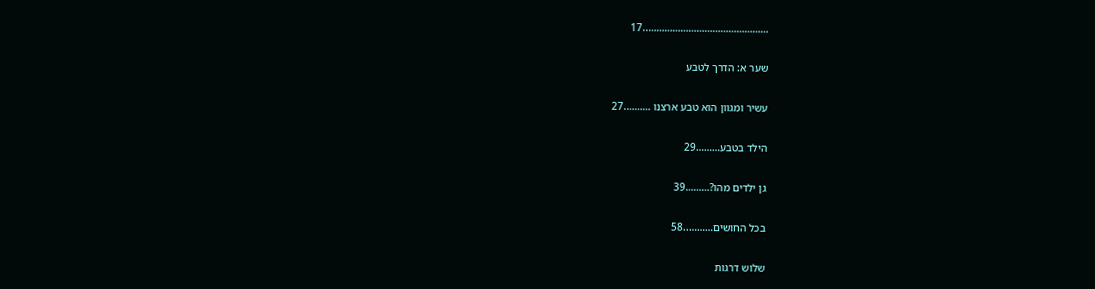………………………………………..17

שער א: הדרך לטבע

עשיר ומגוון הוא טבע ארצנו ……….27

הילד בטבע………29

גן ילדים מהו?………39

בכל החושים………..58

שלוש דרגות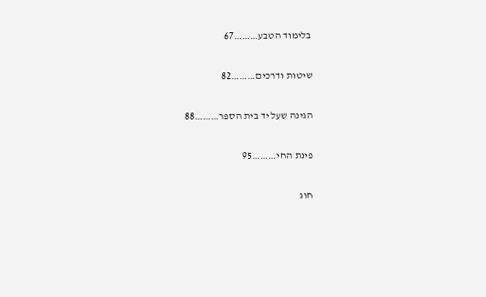בלימוד הטבע………67

שיטות ודרכים………82

הגינה שעל יד בית הספר………88

פינת החי………95

חוג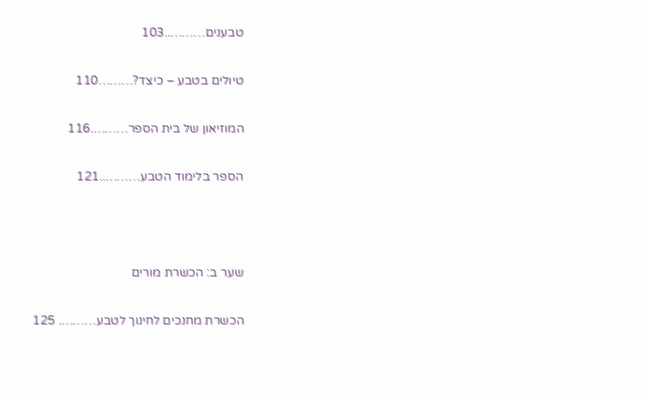טבענים………..103

טיולים בטבע – כיצד?………110

המוזיאון של בית הספר……….116

הספר בלימוד הטבע………..121



שער ב: הכשרת מורים

הכשרת מחנכים לחינוך לטבע………. 125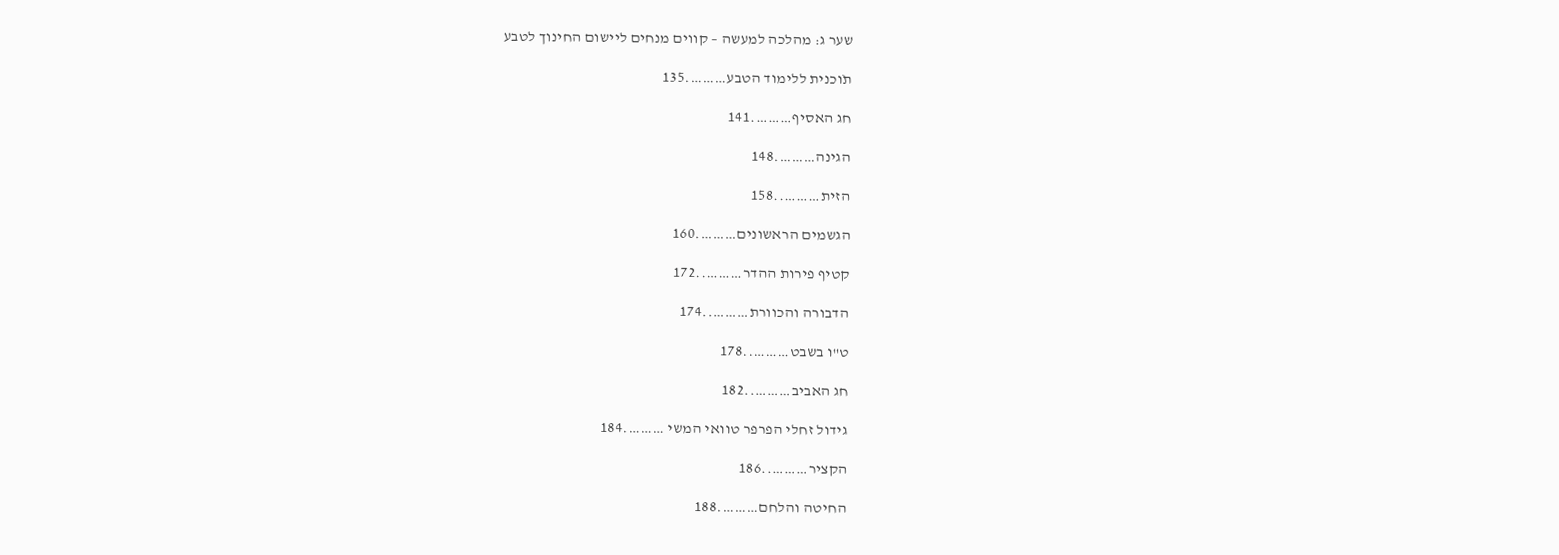שער ג: מהלכה למעשה – קווים מנחים ליישום החינוך לטבע

תֹוכנית ללימוד הטבע……….135

חג האסיף……….141

הגינה……….148

הזית………..158

הגשמים הראשונים……….160

קטיף פירות ההדר………..172

הדבורה והכוורת………..174

ט"ו בשבט………..178

חג האביב………..182

גידול זחלי הפרפר טוואי המשי ……….184

הקציר………..186

החיטה והלחם……….188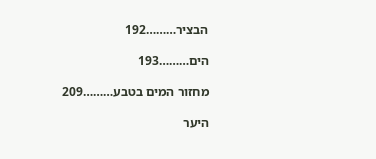הבציר………192

הים………193

מחזור המים בטבע………209

היער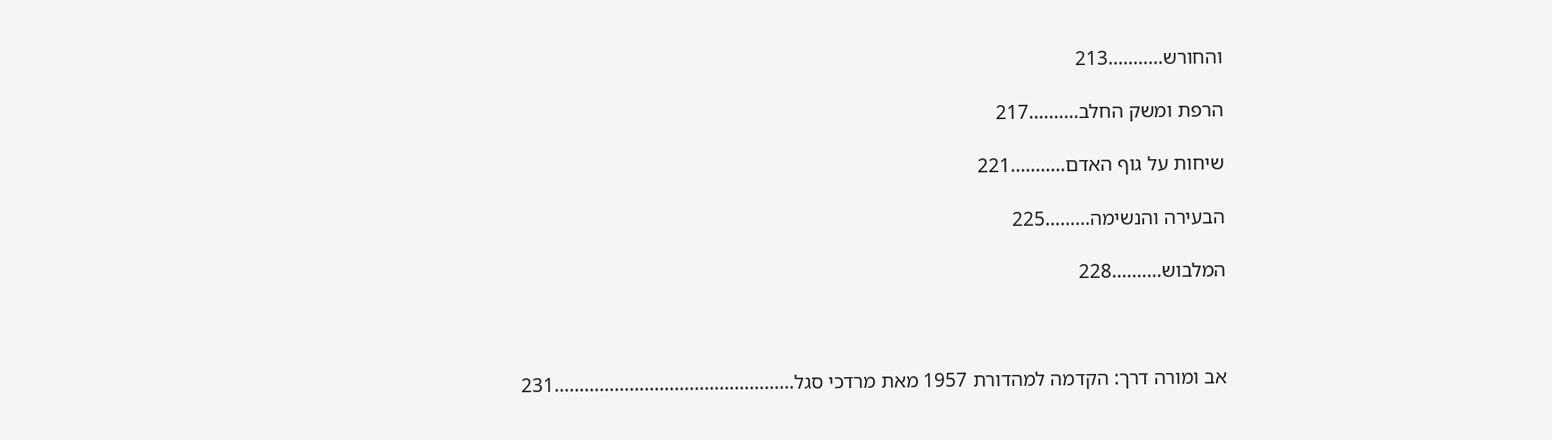והחורש………..213

הרפת ומשק החלב……….217

שיחות על גוף האדם………..221

הבעירה והנשימה………225

המלבוש……….228



אב ומורה דרך: הקדמה למהדורת 1957 מאת מרדכי סגל…………………………………………231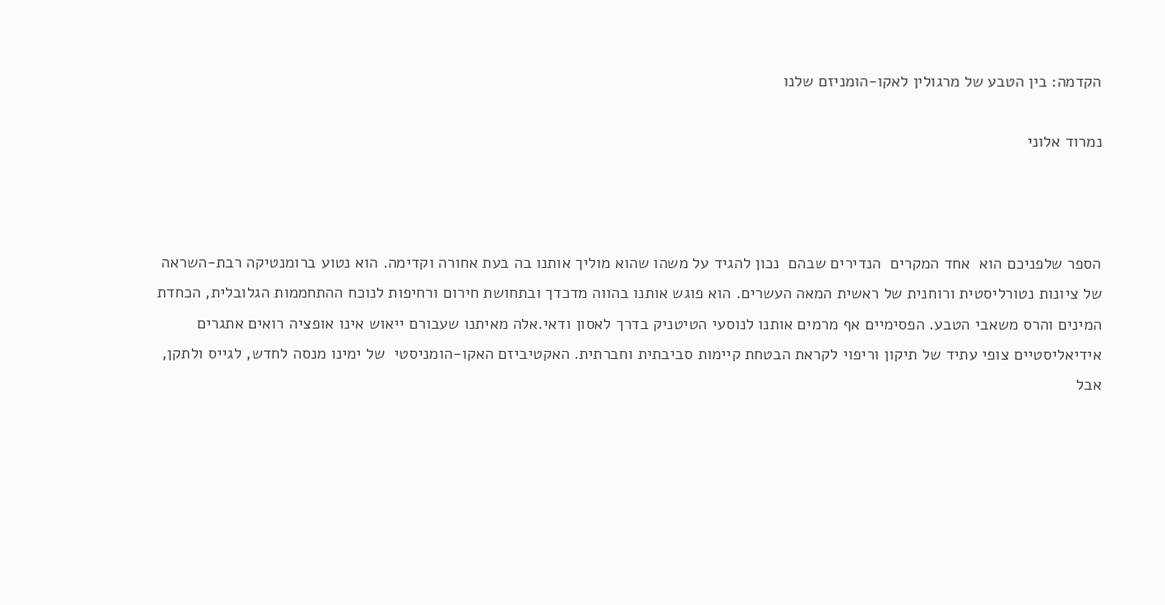הקדמה: בין הטבע של מרגולין לאקו-הומניזם שלנו

נמרוד אלוני



הספר שלפניכם הוא  אחד המקרים  הנדירים שבהם  נכון להגיד על משהו שהוא מוליך אותנו בה בעת אחורה וקדימה. הוא נטוע ברומנטיקה רבת-השראה של ציונות נטורליסטית ורוחנית של ראשית המאה העשרים. הוא פוגש אותנו בהווה מדכדך ובתחושת חירום ורחיפות לנוכח ההתחממות הגלובלית, הכחדת המינים והרס משאבי הטבע. הפסימיים אף מרמים אותנו לנוסעי הטיטניק בדרך לאסון ודאי.אלה מאיתנו שעבורם ייאוש אינו אופציה רואים אתגרים אידיאליסטיים צופי עתיד של תיקון וריפוי לקראת הבטחת קיימות סביבתית וחברתית. האקטיביזם האקו-הומניסטי  של ימינו מנסה לחדש, לגייס ולתקן, אבל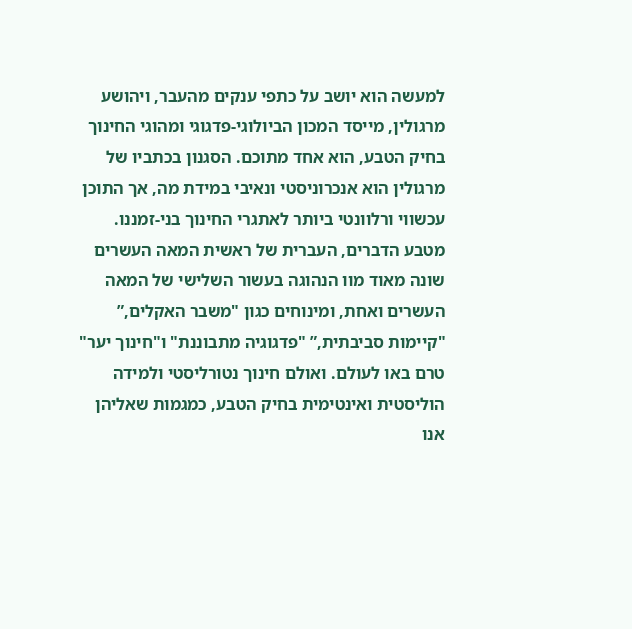למעשה הוא יושב על כתפי ענקים מהעבר, ויהושע מרגולין, מייסד המכון הביולוגי-פדגוגי ומהוגי החינוך בחיק הטבע, הוא אחד מתוכם. הסגנון בכתביו של מרגולין הוא אנכרוניסטי ונאיבי במידת מה, אך התוכן עכשווי ורלוונטי ביותר לאתגרי החינוך בני-זמננו. מטבע הדברים, העברית של ראשית המאה העשרים שונה מאוד מוו הנהוגה בעשור השלישי של המאה העשרים ואחת, ומינוחים כגון "משבר האקלים,” "קיימות סביבתית,” "פדגוגיה מתבוננת" ו"חינוך יער" טרם באו לעולם. ואולם חינוך נטורליסטי ולמידה הוליסטית ואינטימית בחיק הטבע, כמגמות שאליהן אנו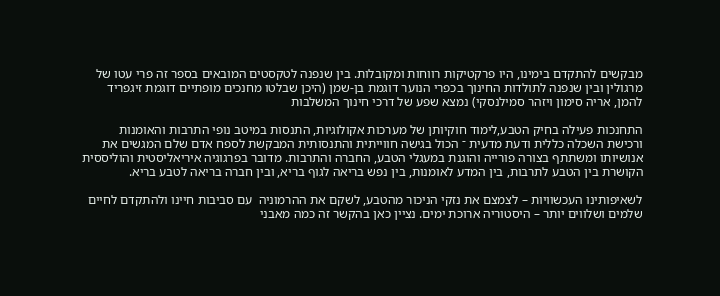מבקשים להתקדם בימינו, היו פרקטיקות רווחות ומקובלות. בין שנפנה לטקסטים המובאים בספר זה פרי עטו של מרגולין ובין שנפנה לתולדות החינוך בכפרי הנוער דוגמת בן-שמן (היכן שבלטו מחנכים מופתיים דוגמת זיגפריד להמן, אריה סימון ויזהר סמילנסקי) נמצא שפע של דרכי חינוך המשלבות

התחנכות פעילה בחיק הטבע,לימוד חוקיותן של מערכות אקולוגיות, התנסות במיטב נופי התרבות והאומנות ורכישת השכלה כללית ודעת מדעית ־ הכול בגישה חווייתית והתנסותית המבקשת לספח אדם שלם המגשים את אנושיותו ומשתתף בצורה פורייה והוגנת במעגלי הטבע, החברה והתרבות. מדובר בפרגוגיה איריאליסטית והוליססית הקושרת בין הטבע לתרבות, בין המדע לאומנות, בין נפש בריאה לגוף בריא, ובין חברה בריאה לטבע בריא.

לשאיפותינו העכשוויות – לצמצם את נזקי הניכור מהטבע, לשקם את ההרמוניה  עם סביבות חיינו ולהתקדם לחיים שלמים ושלווים יותר – היסטוריה ארוכת ימים. נציין כאן בהקשר זה כמה מאבני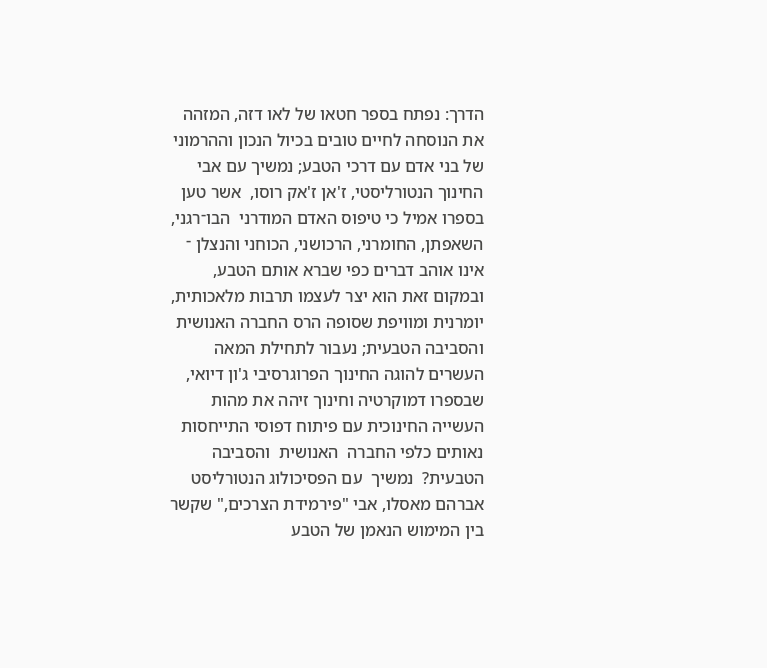הדרך: נפתח בספר חטאו של לאו דזה, המזהה את הנוסחה לחיים טובים בכיול הנכון וההרמוני של בני אדם עם דרכי הטבע; נמשיך עם אבי החינוך הנטורליסטי, ז'אן ז'אק רוסו,  אשר טען בספרו אמיל כי טיפוס האדם המודרני  הבו־רגני, השאפתן, החומרני, הרכושני, הכוחני והנצלן ־ אינו אוהב דברים כפי שברא אותם הטבע, ובמקום זאת הוא יצר לעצמו תרבות מלאכותית, יומרנית ומוויפת שסופה הרס החברה האנושית והסביבה הטבעית; נעבור לתחילת המאה העשרים להוגה החינוך הפרוגרסיבי ג'ון דיואי, שבספרו דמוקרטיה וחינוך זיהה את מהות העשייה החינוכית עם פיתוח דפוסי התייחסות נאותים כלפי החברה  האנושית  והסביבה  הטבעית?  נמשיך  עם הפסיכולוג הנטורליסט אברהם מאסלו, אבי "פירמידת הצרכים," שקשר בין המימוש הנאמן של הטבע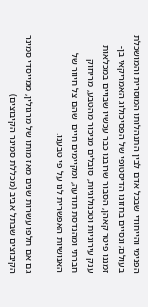הפנימי והייחודי שבכל אדם לבין התנהלותו המוסרית והמושכלת בעולם; ונסיים בחזונו הדיסטופי של הפסיכולוג האמריקאי בן-זמננו פיטר קאהן, הסבור שרובנו כבר עכשיו שבויים במכלאות ענק עירוניות וטכנולוגיות, סובלים מניכור מהטבע, מריחוק חברתי ומהנדסת תודעה, ומקיימים חיים  שהם צל חיוור של האנושיות האפשרית לנו על פי טבענו.

גם אם חלפו עשרות שנים מאז מותו של מרגולין, ממייסדי סמינר הקיבוצים שבתל אביב (מכללת סמינר הקיבוצים)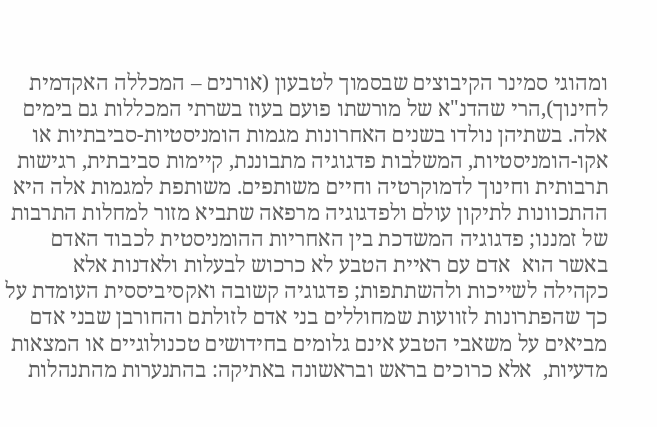ומהוגי סמינר הקיבוצים שבסמוך לטבעון (אורנים – המכללה האקדמית לחינוך),הרי שהדנ"א של מורשתו פועם בעוז בשרתי המכללות גם בימים אלה. בשתיהן נולדו בשנים האחרונות מגמות הומניסטיות-סביבתיות או אקו-הומניסטיות, המשלבות פדגוגיה מתבוננת, קיימות סביבתית, רגישות תרבותית וחינוך לדמוקרטיה וחיים משותפים. משותפת למגמות אלה היא ההתכוונות לתיקון עולם ולפדגוגיה מרפאה שתביא מזור למחלות התרבות של זמננו; פדגוגיה המשדכת בין האחריות ההומניסטית לכבוד האדם באשר הוא  אדם עם ראיית הטבע לא כרכוש לבעלות ולאדנות אלא כקהילה לשייכות ולהשתתפות; פדגוגיה קשובה ואקסיביססית העומדת על כך שהפתרונות לזוועות שמחוללים בני אדם לזולתם והחורבן שבני אדם מביאים על משאבי הטבע אינם גלומים בחידושים טכנולוגיים או המצאות מדעיות,  אלא כרוכים בראש ובראשונה באתיקה: בהתנערות מהתנהלות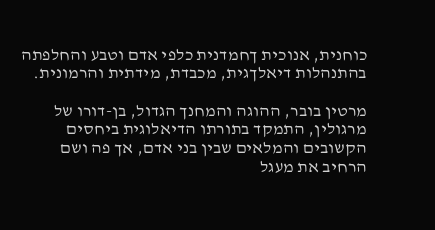כוחנית, אנוכית ךחמדנית כלפי אדם וטבע והחלפתה בהתנהלות דיאלךגית, מכבדת, מידתית והרמונית.

מרטין בובר, ההוגה והמחנך הגדול, בן-דורו של מרגולין, התמקד בתורתו הדיאלוגית ביחסים הקשובים והמלאים שבין בני אדם, אך פה ושם הרחיב את מעגל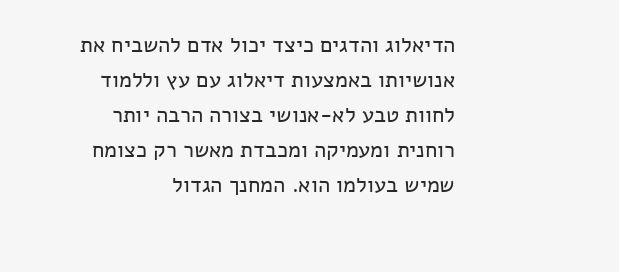הדיאלוג והדגים כיצד יכול אדם להשביח את אנושיותו באמצעות דיאלוג עם עץ וללמוד לחוות טבע לא-אנושי בצורה הרבה יותר רוחנית ומעמיקה ומכבדת מאשר רק כצומח שמיש בעולמו הוא. המחנך הגדול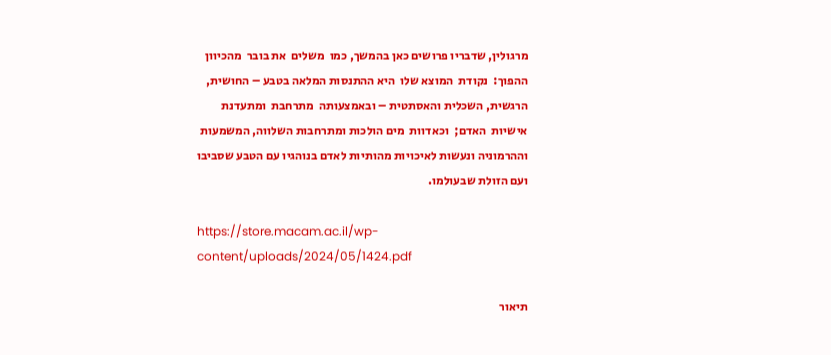מרגולין, שדבריו פרושים כאן בהמשך, כמו  משלים  את בובר  מהכיוון  ההפוך:  נקודת  המוצא שלו  היא ההתנסות המלאה בטבע – החושית, הרגשית, השכלית והאסתטית – ובאמצעותה  מתרחבת  ומתעדנת  אישיות  האדם;  וכאדוות  מים הולכות ומתרחבות השלווה, המשמעות וההרמוניה ונעשות לאיכויות מהותיות לאדם בנוהגיו עם הטבע שסביבו ועם הזולת שבעולמו.

https://store.macam.ac.il/wp-content/uploads/2024/05/1424.pdf

תיאור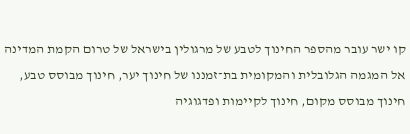קו ישר עובר מהספר החינוך לטבע של מרגולין בישראל של טרום הקמת המדינה אל המגמה הגלובלית והמקומית בת־זמננו של חינוך יער, חינוך מבוסס טבע, חינוך מבוסס מקום, חינוך לקיימות ופדגוגיה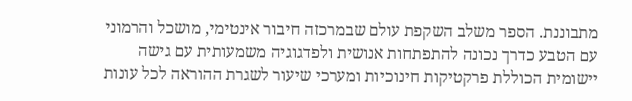מתבוננת. הספר משלב השקפת עולם שבמרכזה חיבור אינטימי, מושכל והרמוני עם הטבע כדרך נכונה להתפתחות אנושית ולפדגוגיה משמעותית עם גישה יישומית הכוללת פרקטיקות חינוכיות ומערכי שיעור לשגרת ההוראה לכל עונות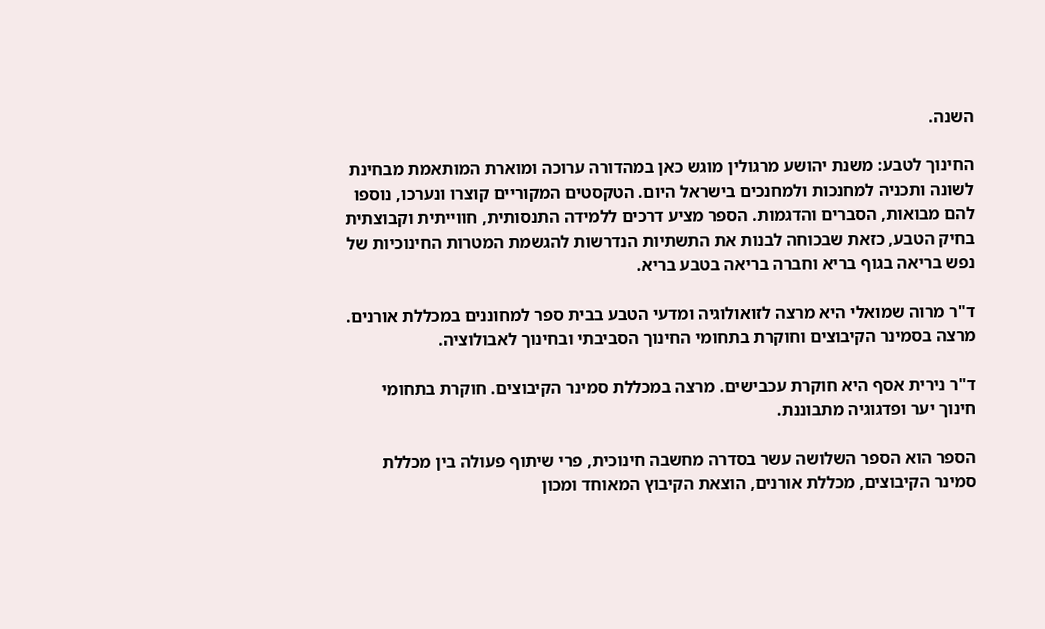השנה.

החינוך לטבע: משנת יהושע מרגולין מוגש כאן במהדורה ערוכה ומוארת המותאמת מבחינת לשונה ותכניה למחנכות ולמחנכים בישראל היום. הטקסטים המקוריים קוצרו ונערכו, נוספו להם מבואות, הסברים והדגמות. הספר מציע דרכים ללמידה התנסותית, חווייתית וקבוצתית בחיק הטבע, כזאת שבכוחה לבנות את התשתיות הנדרשות להגשמת המטרות החינוכיות של נפש בריאה בגוף בריא וחברה בריאה בטבע בריא.

ד"ר מרוה שמואלי היא מרצה לזואולוגיה ומדעי הטבע בבית ספר למחוננים במכללת אורנים. מרצה בסמינר הקיבוצים וחוקרת בתחומי החינוך הסביבתי ובחינוך לאבולוציה.

ד"ר נירית אסף היא חוקרת עכבישים. מרצה במכללת סמינר הקיבוצים. חוקרת בתחומי חינוך יער ופדגוגיה מתבוננת.

הספר הוא הספר השלושה עשר בסדרה מחשבה חינוכית, פרי שיתוף פעולה בין מכללת סמינר הקיבוצים, מכללת אורנים, הוצאת הקיבוץ המאוחד ומכון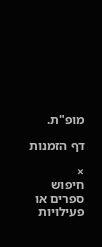מופ"ת.

דף הזמנות

×
חיפוש ספרים או פעילויות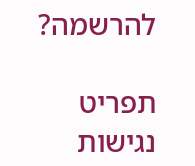להרשמה?

תפריט נגישות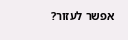אפשר לעזור?